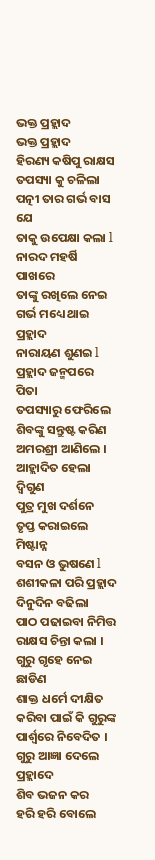ଭକ୍ତ ପ୍ରହ୍ଲାଦ
ଭକ୍ତ ପ୍ରହ୍ଲାଦ
ହିରଣ୍ୟ କଷିପୁ ରାକ୍ଷସ
ତପସ୍ୟା କୁ ଚଳିଲା
ପତ୍ନୀ ତାର ଗର୍ଭ ବାସ ଯେ
ତାକୁ ଉପେକ୍ଷା କଲା l
ନାରଦ ମହର୍ଷି ପାଖରେ
ତାଙ୍କୁ ରଖିଲେ ନେଇ
ଗର୍ଭ ମଧ୍ୟେ ଥାଇ ପ୍ରହ୍ଲାଦ
ନାରାୟଣ ଶୁଣଇ l
ପ୍ରହ୍ଲାଦ ଜନ୍ମପରେ ପିତା
ତପସ୍ୟାରୁ ଫେରିଲେ
ଶିବଙ୍କୁ ସନ୍ତୁଷ୍ଟ କରିଣ
ଅମରଶ୍ରୀ ଆଣିଲେ ।
ଆହ୍ଲାଦିତ ହେଲା ଦ୍ବିଗୁଣ
ପୁତ୍ର ମୁଖ ଦର୍ଶନେ
ତୃପ୍ତ କରାଇଲେ ମିଷ୍ଟାନ୍ନ
ବସନ ଓ ଭୁଷଣେ l
ଶଶୀକଳା ପରି ପ୍ରହ୍ଲାଦ
ଦିନୁଦିନ ବଢିଲା
ପାଠ ପଢାଇବା ନିମିତ୍ତ
ରାକ୍ଷସ ଚିନ୍ତା କଲା ।
ଗୁରୁ ଗୃହେ ନେଇ ଛାଡିଣ
ଶାକ୍ତ ଧର୍ମେ ଦୀକ୍ଷିତ
କରିବା ପାଇଁ କି ଗୁରୁଙ୍କ
ପାର୍ଶ୍ଵରେ ନିବେଦିତ ।
ଗୁରୁ ଆଜ୍ଞା ଦେଲେ ପ୍ରହ୍ଲାଦେ
ଶିବ ଭଜନ କର
ହରି ହରି ବୋଲେ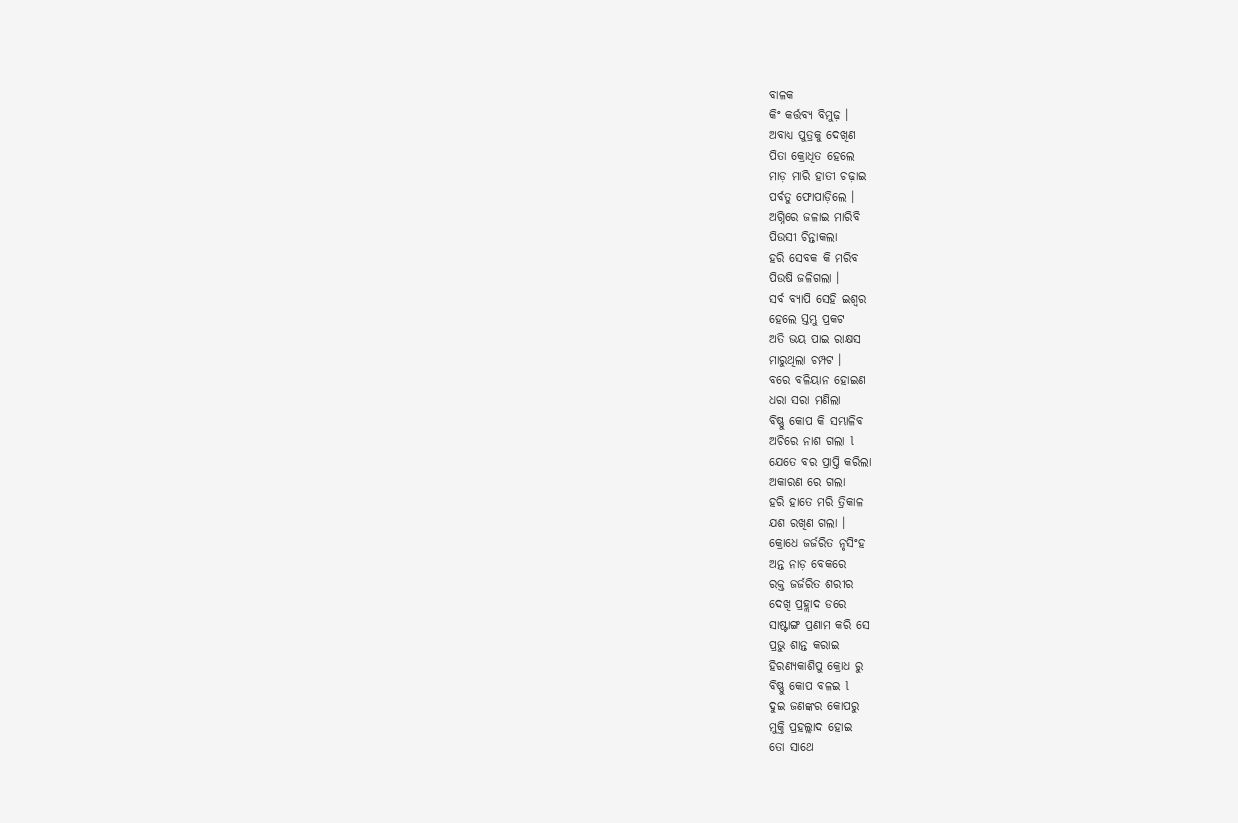ବାଳକ
କିଂ କର୍ତ୍ତବ୍ୟ ବିମୁଢ଼ ।
ଅବାଧ୍ୟ ପୁତ୍ରକୁ ଦେଖିଣ
ପିତା କ୍ରୋଧିତ ହେଲେ
ମାଡ଼ ମାରି ହାତୀ ଚଢ଼ାଇ
ପର୍ବତୁ ଫୋପାଡ଼ିଲେ ।
ଅଗ୍ନିରେ ଜଳାଇ ମାରିବି
ପିଉସୀ ଚିନ୍ତାକଲା
ହରି ସେବକ କି ମରିବ
ପିଉଷି ଜଳିଗଲା ।
ସର୍ବ ବ୍ୟାପି ସେହି ଇଶ୍ୱର
ହେଲେ ସ୍ତମ୍ଭୁ ପ୍ରକଟ
ଅତି ଭୟ ପାଇ ରାକ୍ଷସ
ମାରୁଥିଲା ଚମ୍ପଟ ।
ବରେ ବଳିୟାନ ହୋଇଣ
ଧରା ସରା ମଣିଲା
ବିଷ୍ଣୁ କୋପ କି ସମ୍ଭାଳିବ
ଅଚିରେ ନାଶ ଗଲା l
ଯେତେ ବର ପ୍ରାପ୍ତି କରିଲା
ଅକାରଣ ରେ ଗଲା
ହରି ହାତେ ମରି ତ୍ରିକାଳ
ଯଶ ରଖିଣ ଗଲା ।
କ୍ରୋଧେ ଜର୍ଜରିତ ନୃସିଂହ
ଅନ୍ତ ନାଡ଼ ବେକରେ
ରକ୍ତ ଜର୍ଜରିତ ଶରୀର
ଦେଖି ପ୍ରହ୍ଲାଦ ଡରେ
ସାଷ୍ଟାଙ୍ଗ ପ୍ରଣାମ କରି ସେ
ପ୍ରଭୁ ଶାନ୍ତ କରାଇ
ହିରଣ୍ୟକାଶିପୁ କ୍ରୋଧ ରୁ
ବିଷ୍ଣୁ କୋପ ବଳଇ l
ଦୁଇ ଜଣଙ୍କର କୋପରୁ
ମୁକ୍ତି ପ୍ରହଲ୍ଲାଦ ହୋଇ
ତୋ ସାଥେ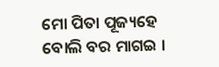ମୋ ପିତା ପୂଜ୍ୟହେ
ବୋଲି ବର ମାଗଇ ।